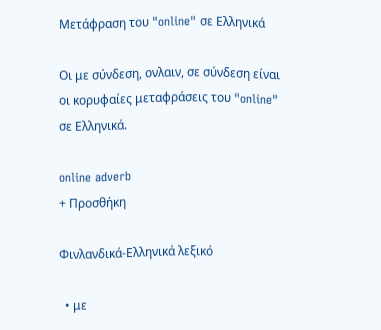Μετάφραση του "online" σε Ελληνικά

Οι με σύνδεση, ονλαιν, σε σύνδεση είναι οι κορυφαίες μεταφράσεις του "online" σε Ελληνικά.

online adverb
+ Προσθήκη

Φινλανδικά-Ελληνικά λεξικό

  • με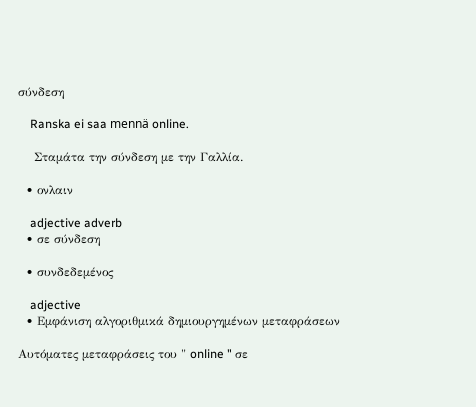σύνδεση

    Ranska ei saa mennä online.

    Σταμάτα την σύνδεση με την Γαλλία.

  • ονλαιν

    adjective adverb
  • σε σύνδεση

  • συνδεδεμένος

    adjective
  • Εμφάνιση αλγοριθμικά δημιουργημένων μεταφράσεων

Αυτόματες μεταφράσεις του " online " σε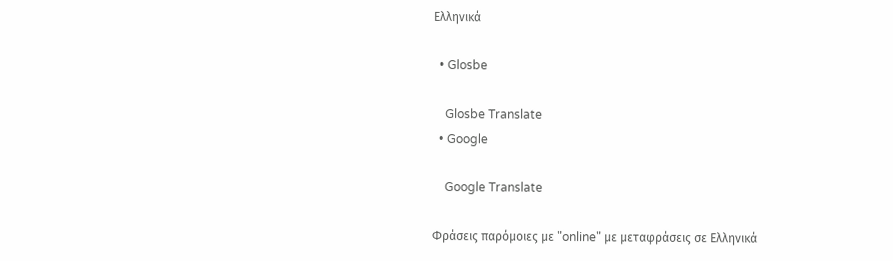Ελληνικά

  • Glosbe

    Glosbe Translate
  • Google

    Google Translate

Φράσεις παρόμοιες με "online" με μεταφράσεις σε Ελληνικά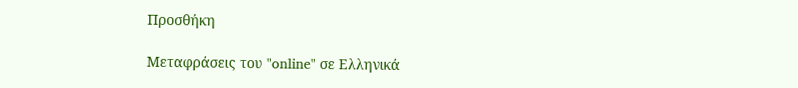Προσθήκη

Μεταφράσεις του "online" σε Ελληνικά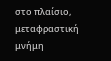στο πλαίσιο, μεταφραστική μνήμη